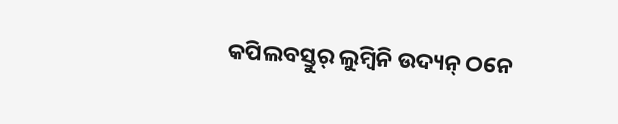କପିଲବସ୍ତୁର୍ ଲୁମ୍ବିନି ଉଦ୍ୟନ୍ ଠନେ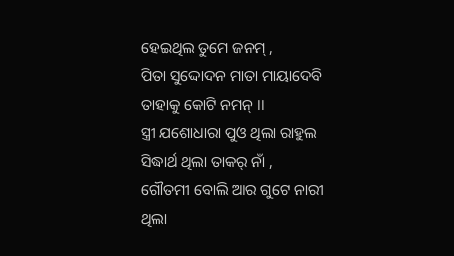ହେଇଥିଲ ତୁମେ ଜନମ୍ ,
ପିତା ସୁଦ୍ଦୋଦନ ମାତା ମାୟାଦେବି
ତାହାକୁ କୋଟି ନମନ୍ ।।
ସ୍ତ୍ରୀ ଯଶୋଧାରା ପୁଓ ଥିଲା ରାହୁଲ
ସିଦ୍ଧାର୍ଥ ଥିଲା ତାକର୍ ନାଁ ,
ଗୌତମୀ ବୋଲି ଆର ଗୁଟେ ନାରୀ
ଥିଲା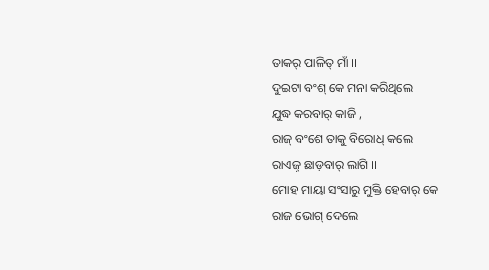ତାକର୍ ପାଳିତ୍ ମାଁ ।।
ଦୁଇଟା ବଂଶ୍ କେ ମନା କରିଥିଲେ
ଯୁଦ୍ଧ କରବାର୍ କାଜି ,
ରାଜ୍ ବଂଶେ ତାକୁ ବିରୋଧ୍ କଲେ
ରାଏଜ଼୍ ଛାଡ଼ବାର୍ ଲାଗି ।।
ମୋହ ମାୟା ସଂସାରୁ ମୁକ୍ତି ହେବାର୍ କେ
ରାଜ ଭୋଗ୍ ଦେଲେ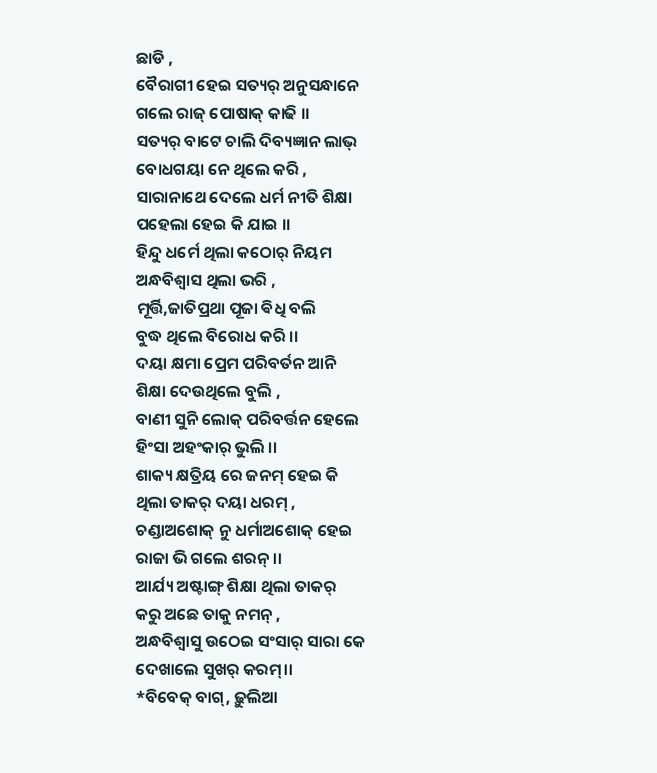ଛାଡି ,
ବୈରାଗୀ ହେଇ ସତ୍ୟର୍ ଅନୁସନ୍ଧାନେ
ଗଲେ ରାଜ୍ ପୋଷାକ୍ କାଢି ।।
ସତ୍ୟର୍ ବାଟେ ଚାଲି ଦିବ୍ୟଜ୍ଞାନ ଲାଭ୍
ବୋଧଗୟା ନେ ଥିଲେ କରି ,
ସାରାନାଥେ ଦେଲେ ଧର୍ମ ନୀତି ଶିକ୍ଷା
ପହେଲା ହେଇ କି ଯାଇ ।।
ହିନ୍ଦୁ ଧର୍ମେ ଥିଲା କଠୋର୍ ନିୟମ
ଅନ୍ଧବିଶ୍ୱାସ ଥିଲା ଭରି ,
ମୂର୍ତ୍ତି,ଜାତିପ୍ରଥା ପୂଜା ଵିଧି ବଲି
ବୁଦ୍ଧ ଥିଲେ ବିରୋଧ କରି ।।
ଦୟା କ୍ଷମା ପ୍ରେମ ପରିବର୍ତନ ଆନି
ଶିକ୍ଷା ଦେଉଥିଲେ ବୁଲି ,
ବାଣୀ ସୁନି ଲୋକ୍ ପରିବର୍ତ୍ତନ ହେଲେ
ହିଂସା ଅହଂକାର୍ ଭୁଲି ।।
ଶାକ୍ୟ କ୍ଷତ୍ରିୟ ରେ ଜନମ୍ ହେଇ କି
ଥିଲା ତାକର୍ ଦୟା ଧରମ୍ ,
ଚଣ୍ଡାଅଶୋକ୍ ନୁ ଧର୍ମାଅଶୋକ୍ ହେଇ
ରାଜା ଭି ଗଲେ ଶରନ୍ ।।
ଆର୍ଯ୍ୟ ଅଷ୍ଟାଙ୍ଗ୍ ଶିକ୍ଷା ଥିଲା ତାକର୍
କରୁ ଅଛେ ତାକୁ ନମନ୍ ,
ଅନ୍ଧବିଶ୍ୱାସୁ ଉଠେଇ ସଂସାର୍ ସାରା କେ
ଦେଖାଲେ ସୁଖର୍ କରମ୍।।
*ବିବେକ୍ ବାଗ୍, ଢ଼ୁଲିଆ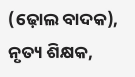(ଢ଼ୋଲ ବାଦକ), ନୃତ୍ୟ ଶିକ୍ଷକ,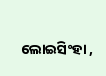ଲୋଇସିଂହା ,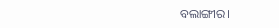ବଲାଙ୍ଗୀର।